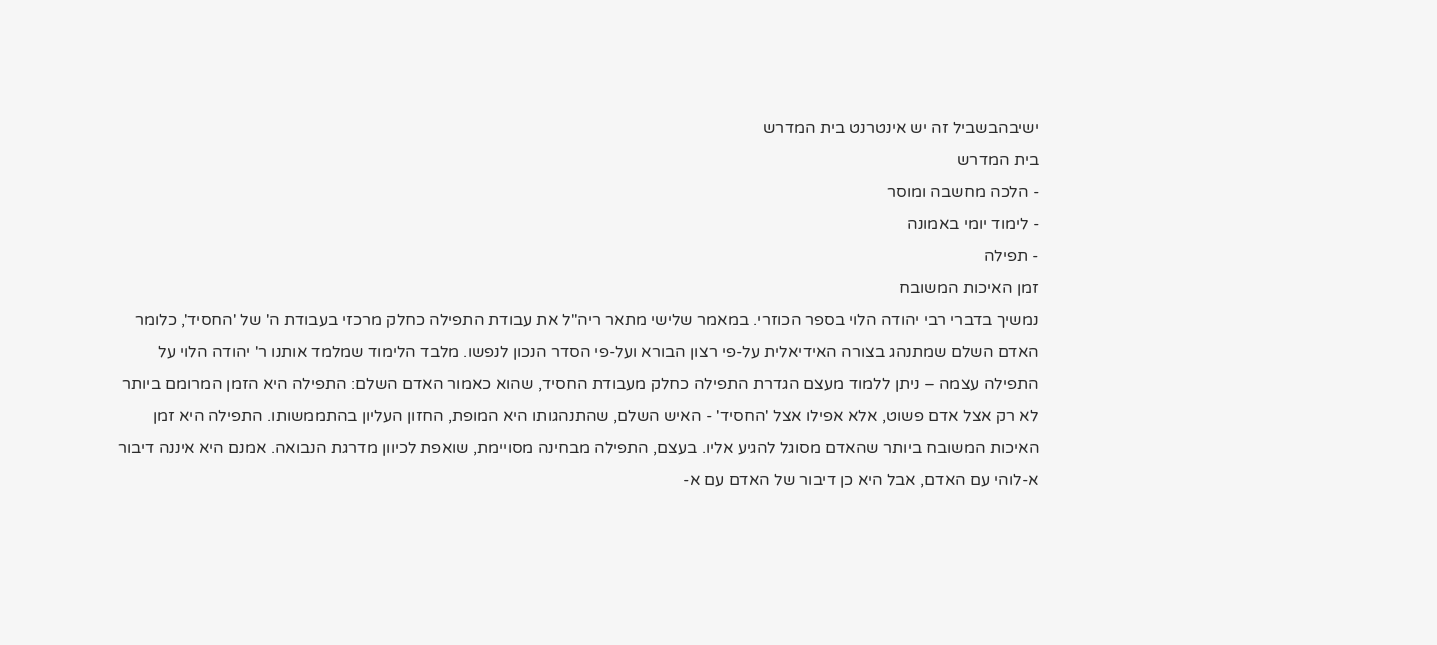ישיבהבשביל זה יש אינטרנט בית המדרש
בית המדרש
- הלכה מחשבה ומוסר
- לימוד יומי באמונה
- תפילה
זמן האיכות המשובח
נמשיך בדברי רבי יהודה הלוי בספר הכוזרי. במאמר שלישי מתאר ריה"ל את עבודת התפילה כחלק מרכזי בעבודת ה' של 'החסיד', כלומר האדם השלם שמתנהג בצורה האידיאלית על-פי רצון הבורא ועל-פי הסדר הנכון לנפשו. מלבד הלימוד שמלמד אותנו ר' יהודה הלוי על התפילה עצמה – ניתן ללמוד מעצם הגדרת התפילה כחלק מעבודת החסיד, שהוא כאמור האדם השלם: התפילה היא הזמן המרומם ביותר לא רק אצל אדם פשוט, אלא אפילו אצל 'החסיד' - האיש השלם, שהתנהגותו היא המופת, החזון העליון בהתממשותו. התפילה היא זמן האיכות המשובח ביותר שהאדם מסוגל להגיע אליו. בעצם, התפילה מבחינה מסויימת, שואפת לכיוון מדרגת הנבואה. אמנם היא איננה דיבור א-לוהי עם האדם, אבל היא כן דיבור של האדם עם א-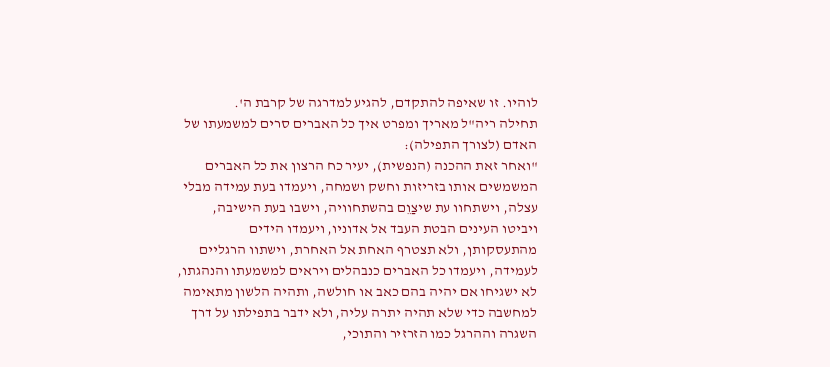לוהיו. זו שאיפה להתקדם, להגיע למדרגה של קרבת ה'.
תחילה ריה"ל מאריך ומפרט איך כל האברים סרים למשמעתו של האדם (לצורך התפילה):
"ואחר זאת ההכנה (הנפשית), יעיר כח הרצון את כל האברים המשמשים אותו בזריזות וחשק ושמחה, ויעמדו בעת עמידה מבלי עצלה, וישתחוו עת שיצַוֵם בהשתחוויה, וישבו בעת הישיבה, ויביטו העינים הבטת העבד אל אדוניו, ויעמדו הידים מהתעסקותן, ולא תצטרף האחת אל האחרת, וישתוו הרגליים לעמידה, ויעמדו כל האברים כנבהלים ויראים למשמעתו והנהגתו, לא ישגיחו אם יהיה בהם כאב או חולשה, ותהיה הלשון מתאימה למחשבה כדי שלא תהיה יתרה עליה, ולא ידבר בתפילתו על דרך השגרה וההרגל כמו הזרזיר והתוכי,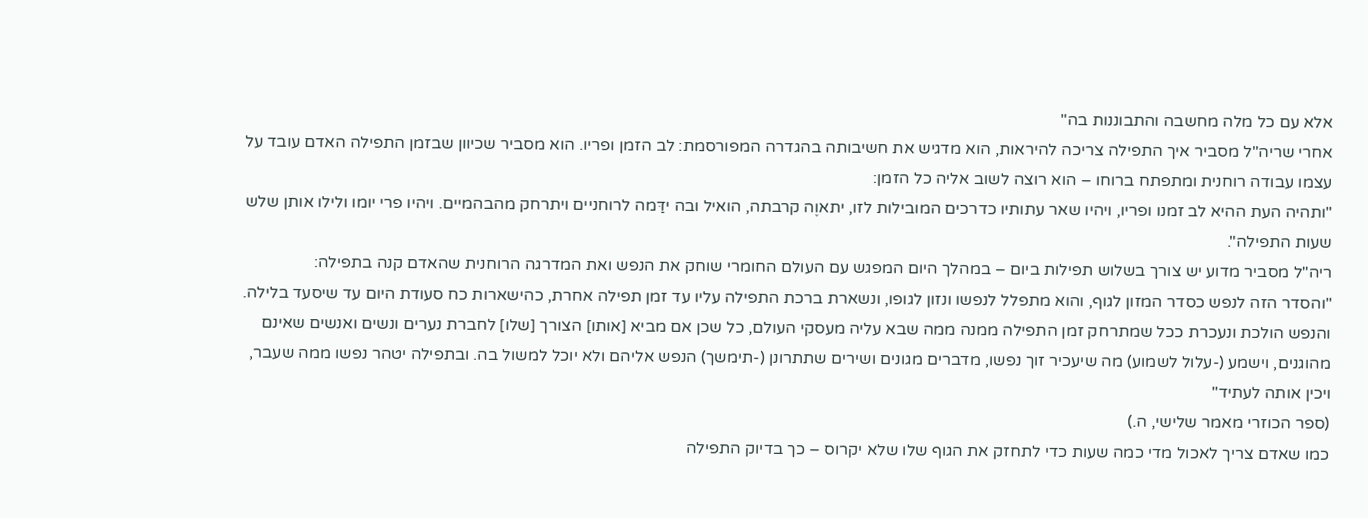אלא עם כל מלה מחשבה והתבוננות בה"
אחרי שריה"ל מסביר איך התפילה צריכה להיראות, הוא מדגיש את חשיבותה בהגדרה המפורסמת: לב הזמן ופריו. הוא מסביר שכיוון שבזמן התפילה האדם עובד על עצמו עבודה רוחנית ומתפתח ברוחו – הוא רוצה לשוב אליה כל הזמן:
"ותהיה העת ההיא לב זמנו ופריו, ויהיו שאר עתותיו כדרכים המובילות לזו, יתאוֶה קרבתה, הואיל ובה ידַּמה לרוחניים ויתרחק מהבהמיים. ויהיו פרי יומו ולילו אותן שלש שעות התפילה".
ריה"ל מסביר מדוע יש צורך בשלוש תפילות ביום – במהלך היום המפגש עם העולם החומרי שוחק את הנפש ואת המדרגה הרוחנית שהאדם קנה בתפילה:
"והסדר הזה לנפש כסדר המזון לגוף, והוא מתפלל לנפשו ונזון לגופו, ונשארת ברכת התפילה עליו עד זמן תפילה אחרת, כהישארות כח סעודת היום עד שיסעד בלילה. והנפש הולכת ונעכרת ככל שמתרחק זמן התפילה ממנה ממה שבא עליה מעסקי העולם, כל שכן אם מביא [אותו] הצורך [שלו] לחברת נערים ונשים ואנשים שאינם מהוגנים, וישמע (-עלול לשמוע) מה שיעכיר זוך נפשו, מדברים מגונים ושירים שתתרונן (-תימשך) הנפש אליהם ולא יוכל למשול בה. ובתפילה יטהר נפשו ממה שעבר, ויכין אותה לעתיד"
(ספר הכוזרי מאמר שלישי, ה.)
כמו שאדם צריך לאכול מדי כמה שעות כדי לתחזק את הגוף שלו שלא יקרוס – כך בדיוק התפילה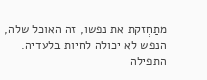מתַחְזקת את נפשו, זה האוכל שלה, הנפש לא יכולה לחיות בלעדיה. התפילה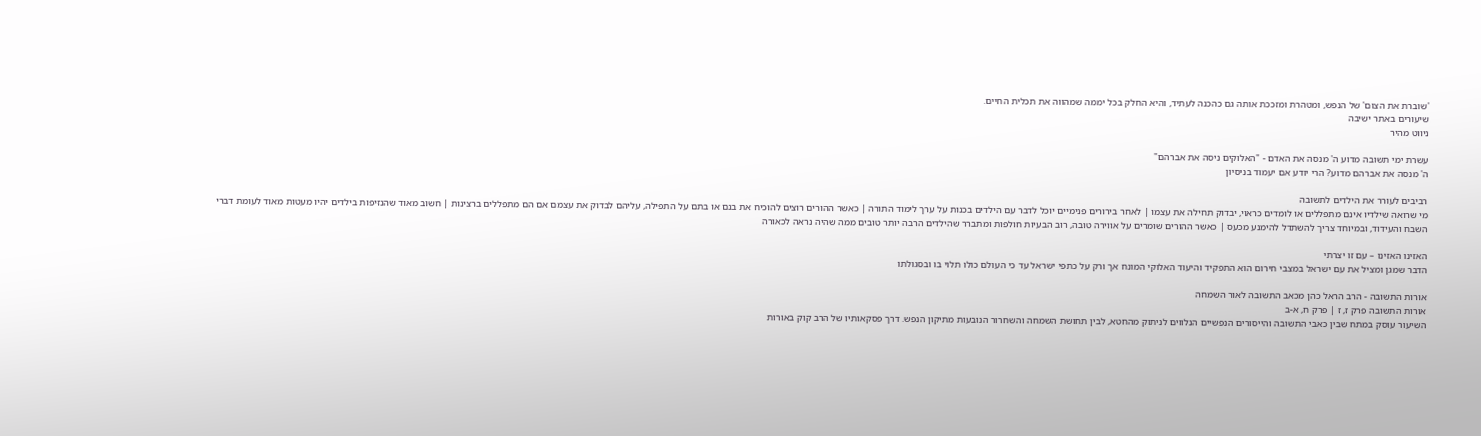'שוברת את הצום' של הנפש, ומטהרת ומזככת אותה גם כהכנה לעתיד, והיא החלק בכל יממה שמהווה את תכלית החיים.
שיעורים באתר ישיבה
ניווט מהיר

עשרת ימי תשובה מדוע ה' מנסה את האדם - "האלוקים ניסה את אברהם"
ה' מנסה את אברהם מדוע? הרי יודע אם יעמוד בניסיון

רביבים לעורר את הילדים לתשובה
מי שרואה שילדיו אינם מתפללים או לומדים כראוי, יבדוק תחילה את עצמו | לאחר בירורים פנימיים יוכל לדבר עם הילדים בכנות על ערך לימוד התורה | כאשר ההורים רוצים להוכיח את בנם או בתם על התפילה, עליהם לבדוק את עצמם אם הם מתפללים ברצינות | חשוב מאוד שהנזיפות בילדים יהיו מעטות מאוד לעומת דברי השבח והעידוד, ובמיוחד צריך להשתדל להימנע מכעס | כאשר ההורים שומרים על אווירה טובה, רוב הבעיות חולפות ומתברר שהילדים הרבה יותר טובים ממה שהיה נראה לכאורה

האזינו האזינו – עם זו יצרתי
הדבר שמגן ומציל את עם ישראל במצבי חירום הוא התפקיד והיעוד האלוקי המונח אך ורק על כתפי ישראל עד כי העולם כולו תלוי בו ובסגולתו

אורות התשובה - הרב הראל כהן מכאב התשובה לאור השמחה
אורות התשובה פרק ז, ז | פרק ח, א-ב
השיעור עוסק במתח שבין כאבי התשובה והייסורים הנפשיים הנלווים לניתוק מהחטא, לבין תחושת השמחה והשחרור הנובעות מתיקון הנפש. דרך פסקאותיו של הרב קוק באורות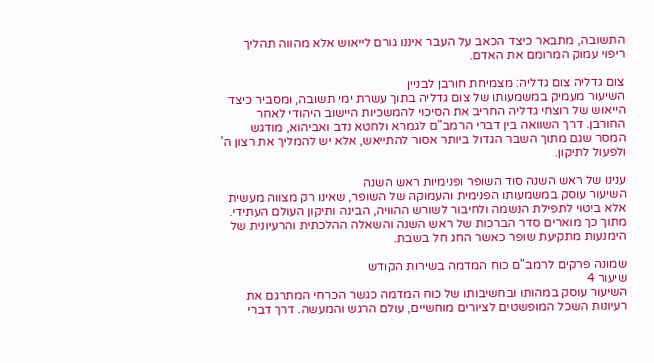התשובה, מתבאר כיצד הכאב על העבר איננו גורם לייאוש אלא מהווה תהליך ריפוי עמוק המרומם את האדם.

צום גדליה צום גדליה: מצמיחת חורבן לבניין
השיעור מעמיק במשמעותו של צום גדליה בתוך עשרת ימי תשובה, ומסביר כיצד הייאוש של רוצחי גדליה החריב את הסיכוי להמשכיות היישוב היהודי לאחר החורבן. דרך השוואה בין דברי הרמב"ם לגמרא ולחטא נדב ואביהוא, מודגש המסר שגם מתוך השבר הגדול ביותר אסור להתייאש, אלא יש להמליך את רצון ה' ולפעול לתיקון.

ענינו של ראש השנה סוד השופר ופנימיות ראש השנה
השיעור עוסק במשמעותו הפנימית והעמוקה של השופר, שאינו רק מצווה מעשית אלא ביטוי לתפילת הנשמה ולחיבור לשורש ההוויה, הבינה ותיקון העולם העתידי. מתוך כך מוארים סדר הברכות של ראש השנה והשאלה ההלכתית והרעיונית של הימנעות מתקיעת שופר כאשר החג חל בשבת.

שמונה פרקים לרמב"ם כוח המדמה בשירות הקודש
שיעור 4
השיעור עוסק במהותו ובחשיבותו של כוח המדמה כגשר הכרחי המתרגם את רעיונות השכל המופשטים לציורים מוחשיים, עולם הרגש והמעשה. דרך דברי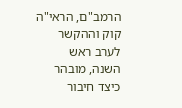הרמב"ם, הראי"ה קוק וההקשר לערב ראש השנה, מובהר כיצד חיבור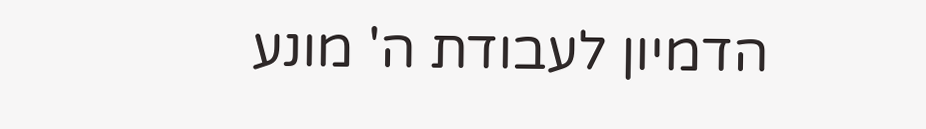הדמיון לעבודת ה' מונע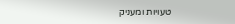טעויות ומעניק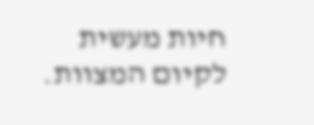חיות מעשית לקיום המצוות.